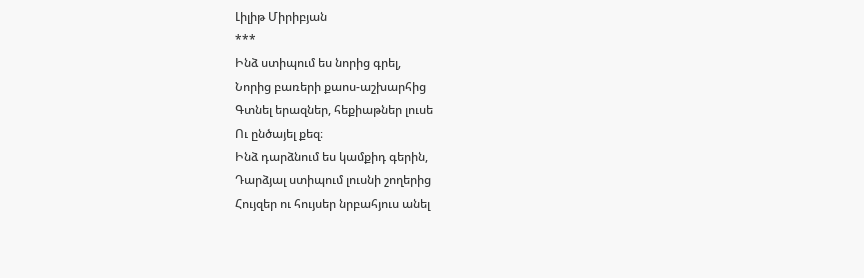Լիլիթ Միրիբյան
***
Ինձ ստիպում ես նորից գրել,
Նորից բառերի քաոս-աշխարհից
Գտնել երազներ, հեքիաթներ լուսե
Ու ընծայել քեզ։
Ինձ դարձնում ես կամքիդ գերին,
Դարձյալ ստիպում լուսնի շողերից
Հույզեր ու հույսեր նրբահյուս անել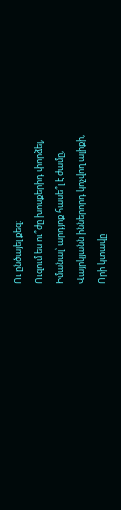Ու ընծայել քեզ։
Ուզում ես ու՞ժը խոսքերիդ փորձել,
Իմանալ՝ արդյոք հասե՞լ է ժամը,
Վայրկյանն իններորդ կոչվող ալիքի,
Որի կտավը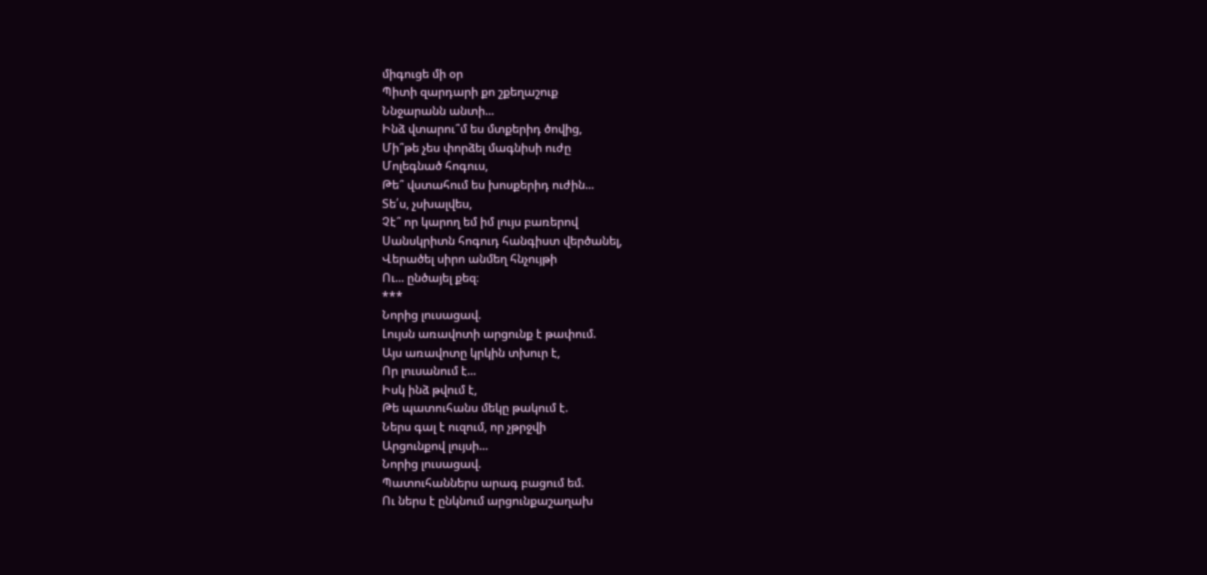միգուցե մի օր
Պիտի զարդարի քո շքեղաշուք
Ննջարանն անտի...
Ինձ վտարու՞մ ես մտքերիդ ծովից,
Մի՞թե չես փորձել մագնիսի ուժը
Մոլեգնած հոգուս,
Թե՞ վստահում ես խոսքերիդ ուժին...
Տե՛ս, չսխալվես,
Չէ՞ որ կարող եմ իմ լույս բառերով
Սանսկրիտն հոգուդ հանգիստ վերծանել,
Վերածել սիրո անմեղ հնչույթի
Ու... ընծայել քեզ։
***
Նորից լուսացավ.
Լույսն առավոտի արցունք է թափում.
Այս առավոտը կրկին տխուր է,
Որ լուսանում է...
Իսկ ինձ թվում է,
Թե պատուհանս մեկը թակում է.
Ներս գալ է ուզում, որ չթրջվի
Արցունքով լույսի...
Նորից լուսացավ.
Պատուհաններս արագ բացում եմ.
Ու ներս է ընկնում արցունքաշաղախ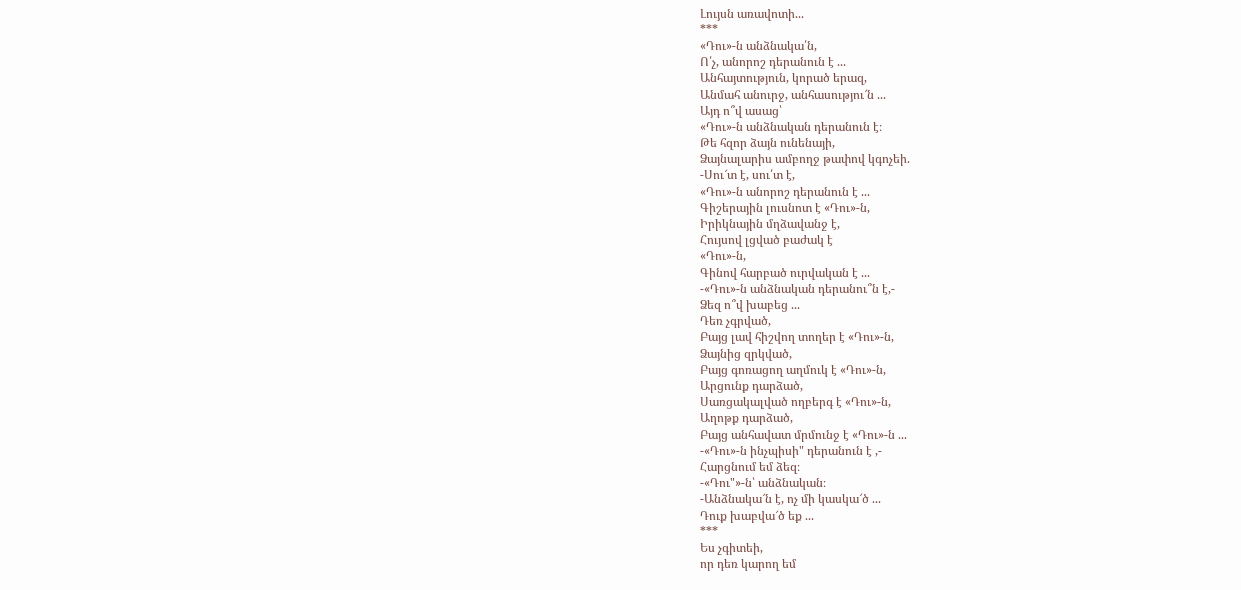Լույսն առավոտի...
***
«Դու»-ն անձնակա՛ն,
Ո՛չ, անորոշ դերանուն է ...
Անհայտություն, կորած երազ,
Անմահ անուրջ, անհասությու՜ն ...
Այդ ո՞վ ասաց՝
«Դու»-ն անձնական դերանուն է։
Թե հզոր ձայն ունենայի,
Ձայնալարիս ամբողջ թափով կգոչեի.
-Սու՜տ է, սու՛տ է,
«Դու»-ն անորոշ դերանուն է ...
Գիշերային լուսնոտ է «Դու»-ն,
Իրիկնային մղձավանջ է,
Հույսով լցված բաժակ է
«Դու»-ն,
Գինով հարբած ուրվական է ...
-«Դու»-ն անձնական դերանու՞ն է,-
Ձեզ ո՞վ խաբեց ...
Դեռ չգրված,
Բայց լավ հիշվող տողեր է «Դու»-ն,
Ձայնից զրկված,
Բայց գոռացող աղմուկ է «Դու»-ն,
Արցունք դարձած,
Սառցակալված ողբերգ է «Դու»-ն,
Աղոթք դարձած,
Բայց անհավատ մրմունջ է «Դու»-ն ...
-«Դու»-ն ինչպիսի" դերանուն է ,-
Հարցնում եմ ձեզ։
-«Դու"»-ն՝ անձնական։
-Անձնակա՜ն է, ոչ մի կասկա՜ծ ...
Դուք խաբվա՜ծ եք ...
***
Ես չգիտեի,
որ դեռ կարող եմ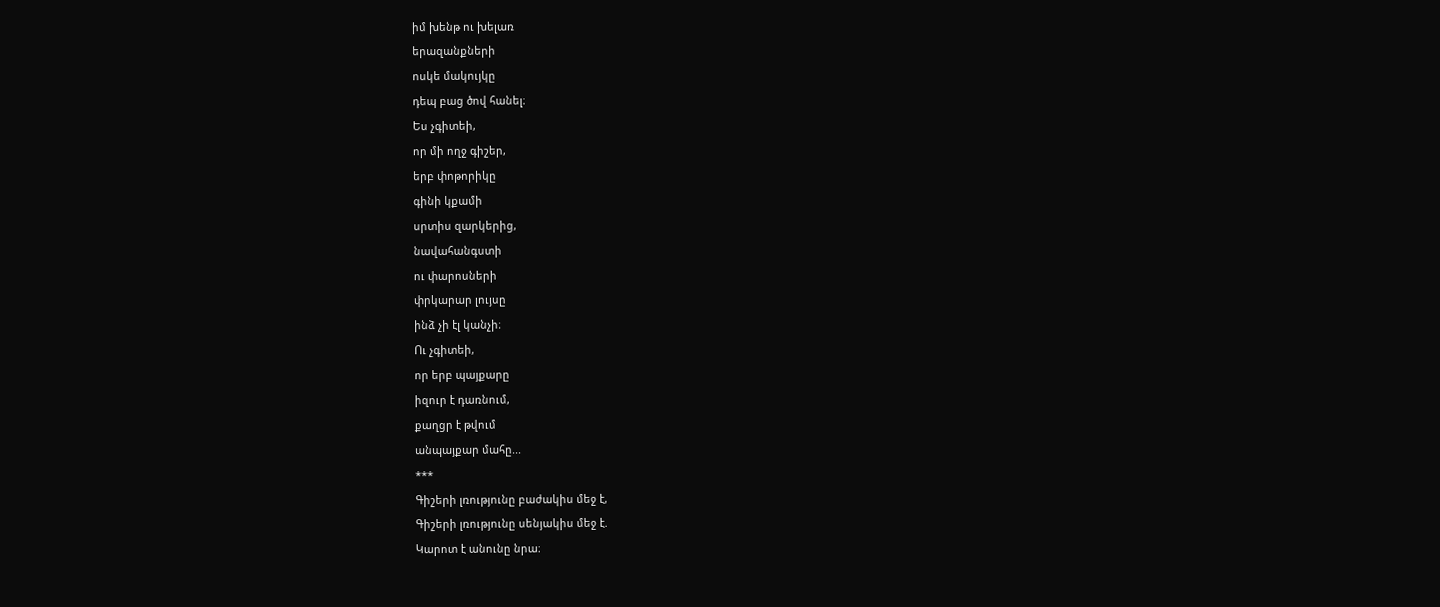իմ խենթ ու խելառ
երազանքների
ոսկե մակույկը
դեպ բաց ծով հանել։
Ես չգիտեի,
որ մի ողջ գիշեր,
երբ փոթորիկը
գինի կքամի
սրտիս զարկերից,
նավահանգստի
ու փարոսների
փրկարար լույսը
ինձ չի էլ կանչի։
Ու չգիտեի,
որ երբ պայքարը
իզուր է դառնում,
քաղցր է թվում
անպայքար մահը...
***
Գիշերի լռությունը բաժակիս մեջ է,
Գիշերի լռությունը սենյակիս մեջ է.
Կարոտ է անունը նրա։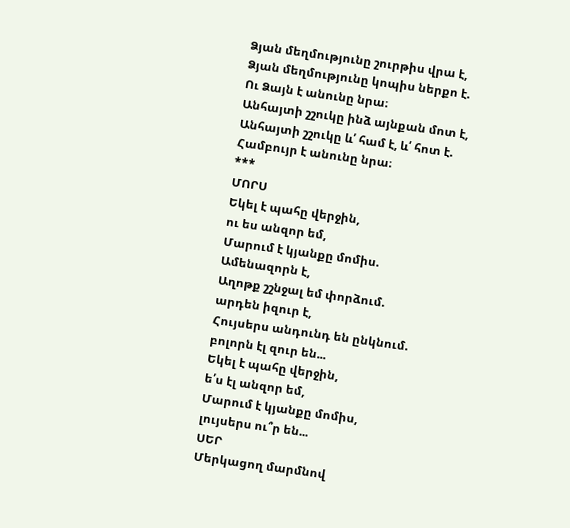Ձյան մեղմությունը շուրթիս վրա է,
Ձյան մեղմությունը կոպիս ներքո է.
Ու Ձայն է անունը նրա։
Անհայտի շշուկը ինձ այնքան մոտ է,
Անհայտի շշուկը և՛ համ է, և՛ հոտ է.
Համբույր է անունը նրա։
***
ՄՈՐՍ
Եկել է պահը վերջին,
ու ես անզոր եմ,
Մարում է կյանքը մոմիս.
Ամենազորն է,
Աղոթք շշնջալ եմ փորձում.
արդեն իզուր է,
Հույսերս անդունդ են ընկնում.
բոլորն էլ զուր են...
Եկել է պահը վերջին,
ե՛ս էլ անզոր եմ,
Մարում է կյանքը մոմիս,
լույսերս ու՞ր են...
ՍԵՐ
Մերկացող մարմնով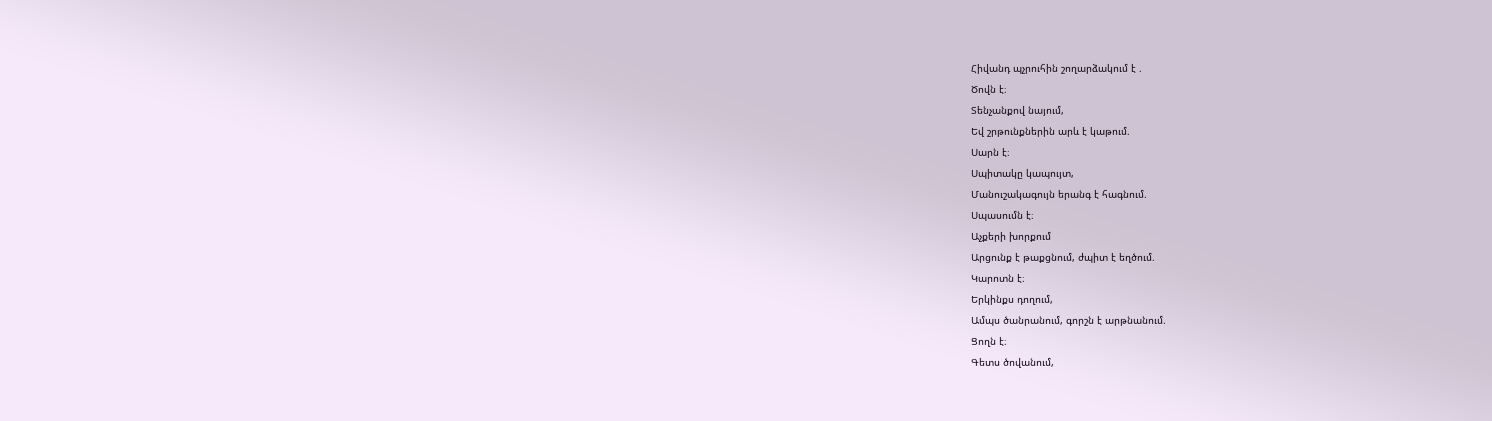Հիվանդ պչրուհին շողարձակում է .
Ծովն է։
Տենչանքով նայում,
Եվ շրթունքներին արև է կաթում.
Սարն է։
Սպիտակը կապույտ,
Մանուշակագույն երանգ է հագնում.
Սպասումն է։
Աչքերի խորքում
Արցունք է թաքցնում, ժպիտ է եղծում.
Կարոտն է։
Երկինքս դողում,
Ամպս ծանրանում, գորշն է արթնանում.
Ցողն է։
Գետս ծովանում,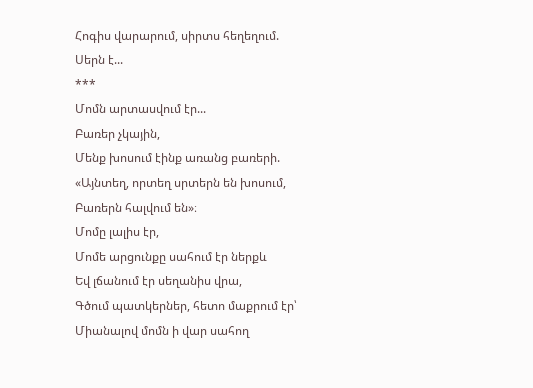Հոգիս վարարում, սիրտս հեղեղում.
Սերն է...
***
Մոմն արտասվում էր...
Բառեր չկային,
Մենք խոսում էինք առանց բառերի.
«Այնտեղ, որտեղ սրտերն են խոսում,
Բառերն հալվում են»։
Մոմը լալիս էր,
Մոմե արցունքը սահում էր ներքև
Եվ լճանում էր սեղանիս վրա,
Գծում պատկերներ, հետո մաքրում էր՝
Միանալով մոմն ի վար սահող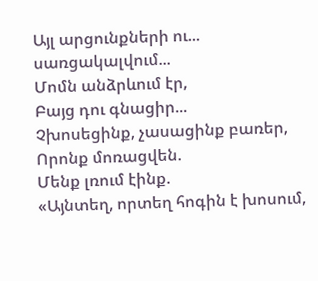Այլ արցունքների ու... սառցակալվում...
Մոմն անձրևում էր,
Բայց դու գնացիր...
Չխոսեցինք, չասացինք բառեր,
Որոնք մոռացվեն.
Մենք լռում էինք.
«Այնտեղ, որտեղ հոգին է խոսում,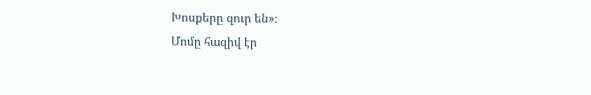Խոսքերը զուր են»։
Մոմը հազիվ էր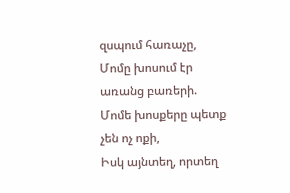զսպում հառաչը,
Մոմը խոսում էր առանց բառերի.
Մոմե խոսքերը պետք չեն ոչ ոքի,
Իսկ այնտեղ, որտեղ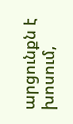արցունքն է խոսում,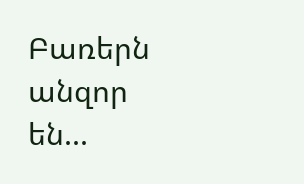Բառերն անզոր են...